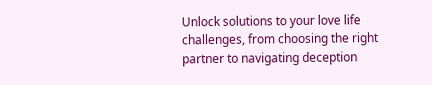Unlock solutions to your love life challenges, from choosing the right partner to navigating deception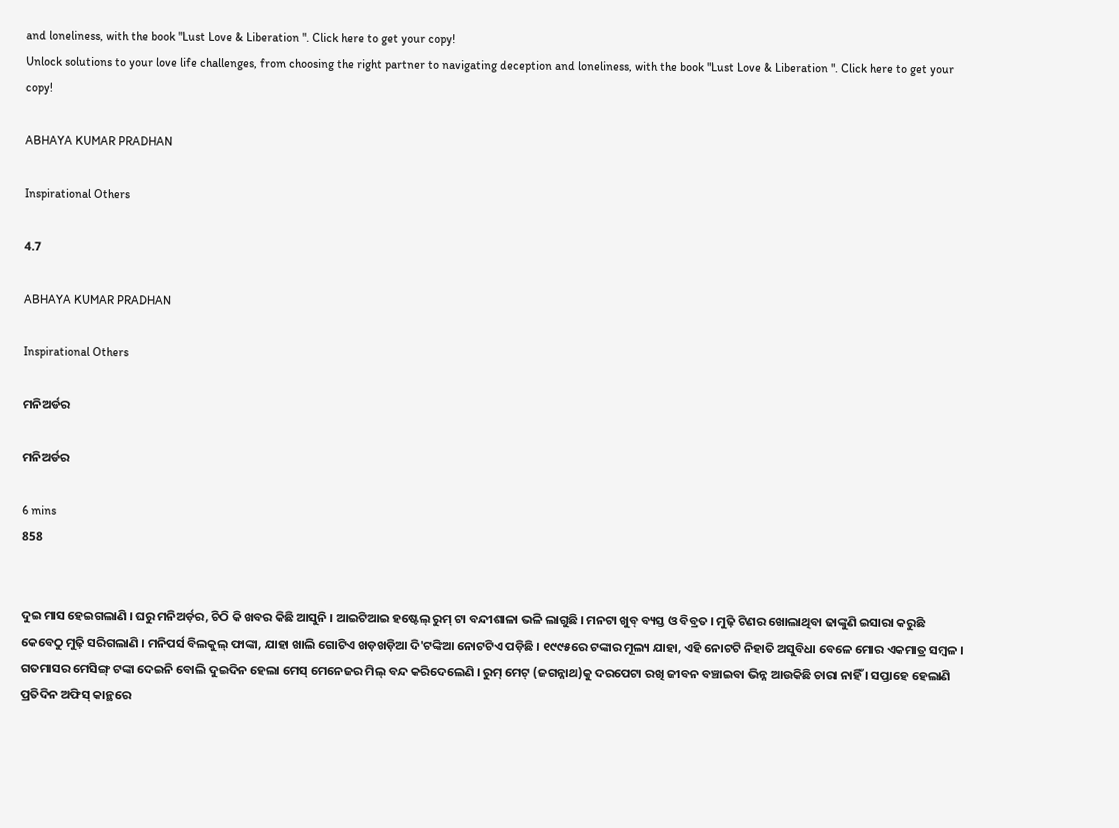and loneliness, with the book "Lust Love & Liberation ". Click here to get your copy!
Unlock solutions to your love life challenges, from choosing the right partner to navigating deception and loneliness, with the book "Lust Love & Liberation ". Click here to get your copy!

ABHAYA KUMAR PRADHAN

Inspirational Others

4.7

ABHAYA KUMAR PRADHAN

Inspirational Others

ମନିଅର୍ଡର

ମନିଅର୍ଡର

6 mins
858


ଦୁଇ ମାସ ହେଇଗଲାଣି । ଘରୁ ମନିଅର୍ଡ଼ର, ଚିଠି କି ଖବର କିଛି ଆସୁନି । ଆଇଟିଆଇ ହଷ୍ଟେଲ୍ ରୁମ୍ ଟା ବନ୍ଦୀଶାଳା ଭଳି ଲାଗୁଛି । ମନଟା ଖୁବ୍ ବ୍ୟସ୍ତ ଓ ବିବ୍ରତ । ମୁଢ଼ି ଟିଣର ଖୋଲାଥିବା ଢାଙ୍କୁଣି ଇସାରା କରୁଛି କେବେଠୁ ମୁଢ଼ି ସରିଗଲାଣି । ମନିପର୍ସ ବିଲକୁଲ୍ ଫାଙ୍କା, ଯାହା ଖାଲି ଗୋଟିଏ ଖଡ଼ଖଡ଼ିଆ ଦି'ଟଙ୍କିଆ ନୋଟଟିଏ ପଡ଼ିଛି । ୧୯୯୫ରେ ଟଙ୍କାର ମୂଲ୍ୟ ଯାହା, ଏହି ନୋଟଟି ନିହାତି ଅସୁବିଧା ବେଳେ ମୋର ଏକମାତ୍ର ସମ୍ବଳ । ଗତମାସର ମେସିଙ୍ଗ୍ ଟଙ୍କା ଦେଇନି ବୋଲି ଦୁଇଦିନ ହେଲା ମେସ୍ ମେନେଜର ମିଲ୍ ବନ୍ଦ କରିଦେଲେଣି । ରୁମ୍ ମେଟ୍ (ଜଗନ୍ନାଥ)କୁ ଦରପେଟା ରଖି ଜୀବନ ବଞ୍ଚାଇବା ଭିନ୍ନ ଆଉକିଛି ଚାରା ନାହିଁ । ସପ୍ତାହେ ହେଲାଣି ପ୍ରତିଦିନ ଅଫିସ୍ କାନ୍ଥରେ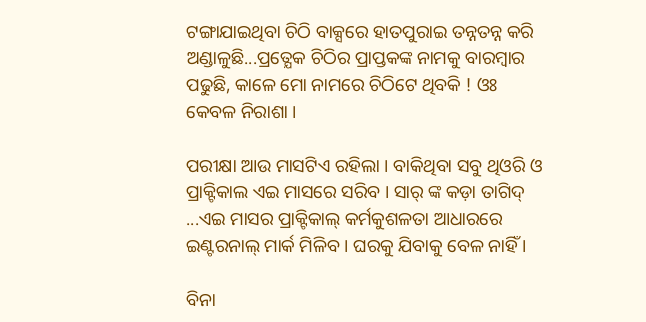ଟଙ୍ଗାଯାଇଥିବା ଚିଠି ବାକ୍ସରେ ହାତପୁରାଇ ତନ୍ନତନ୍ନ କରି ଅଣ୍ଡାଳୁଛି...ପ୍ରତ୍ଯେକ ଚିଠିର ପ୍ରାପ୍ତକଙ୍କ ନାମକୁ ବାରମ୍ବାର ପଢୁଛି, କାଳେ ମୋ ନାମରେ ଚିଠିଟେ ଥିବକି ! ଓଃ କେବଳ ନିରାଶା ।

ପରୀକ୍ଷା ଆଉ ମାସଟିଏ ରହିଲା । ବାକିଥିବା ସବୁ ଥିଓରି ଓ ପ୍ରାକ୍ଟିକାଲ ଏଇ ମାସରେ ସରିବ । ସାର୍ ଙ୍କ କଡ଼ା ତାଗିଦ୍ ...ଏଇ ମାସର ପ୍ରାକ୍ଟିକାଲ୍ କର୍ମକୁଶଳତା ଆଧାରରେ ଇଣ୍ଟରନାଲ୍ ମାର୍କ ମିଳିବ । ଘରକୁ ଯିବାକୁ ବେଳ ନାହିଁ ।

ବିନା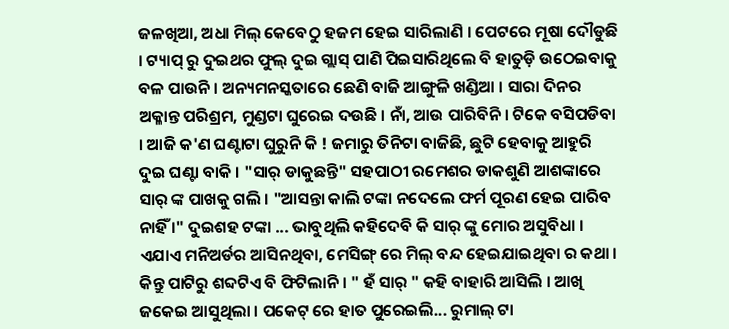ଜଳଖିଆ, ଅଧା ମିଲ୍ କେବେଠୁ ହଜମ ହେଇ ସାରିଲାଣି । ପେଟରେ ମୂଷା ଦୌଡୁଛି । ଟ୍ୟାପ୍ ରୁ ଦୁଇଥର ଫୁଲ୍ ଦୁଇ ଗ୍ଲାସ୍ ପାଣି ପିଇସାରିଥିଲେ ବି ହାତୁଡ଼ି ଉଠେଇବାକୁ ବଳ ପାଉନି । ଅନ୍ୟମନସ୍କତାରେ ଛେଣି ବାଜି ଆଙ୍ଗୁଳି ଖଣ୍ଡିଆ । ସାରା ଦିନର ଅକ୍ଳାନ୍ତ ପରିଶ୍ରମ, ମୁଣ୍ଡଟା ଘୁରେଇ ଦଉଛି । ନାଁ, ଆଉ ପାରିବିନି । ଟିକେ ବସିପଡିବା । ଆଜି କ'ଣ ଘଣ୍ଟାଟା ଘୁରୁନି କି ! ଜମାରୁ ତିନିଟା ବାଜିଛି, ଛୁଟି ହେବାକୁ ଆହୁରି ଦୁଇ ଘଣ୍ଟା ବାକି । "ସାର୍ ଡାକୁଛନ୍ତି" ସହପାଠୀ ରମେଶର ଡାକଶୁଣି ଆଶଙ୍କାରେ ସାର୍ ଙ୍କ ପାଖକୁ ଗଲି । "ଆସନ୍ତା କାଲି ଟଙ୍କା ନଦେଲେ ଫର୍ମ ପୂରଣ ହେଇ ପାରିବ ନାହିଁ ।" ଦୁଇଶହ ଟଙ୍କା ... ଭାବୁଥିଲି କହିଦେବି କି ସାର୍ ଙ୍କୁ ମୋର ଅସୁବିଧା । ଏଯାଏ ମନିଅର୍ଡର ଆସିନଥିବା, ମେସିଙ୍ଗ୍ ରେ ମିଲ୍ ବନ୍ଦ ହେଇଯାଇଥିବା ର କଥା । କିନ୍ତୁ ପାଟିରୁ ଶବ୍ଦଟିଏ ବି ଫିଟିଲାନି । " ହଁ ସାର୍ " କହି ବାହାରି ଆସିଲି । ଆଖି ଜକେଇ ଆସୁଥିଲା । ପକେଟ୍ ରେ ହାତ ପୁରେଇଲି... ରୁମାଲ୍ ଟା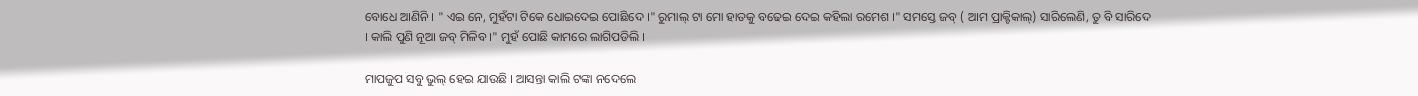ବୋଧେ ଆଣିନି । " ଏଇ ନେ, ମୁହଁଟା ଟିକେ ଧୋଇଦେଇ ପୋଛିଦେ ।" ରୁମାଲ୍ ଟା ମୋ ହାତକୁ ବଢେଇ ଦେଇ କହିଲା ରମେଶ ।" ସମସ୍ତେ ଜବ୍ ( ଆମ ପ୍ରାକ୍ଟିକାଲ୍) ସାରିଲେଣି, ତୁ ବି ସାରିଦେ । କାଲି ପୁଣି ନୂଆ ଜବ୍ ମିଳିବ ।" ମୁହଁ ପୋଛି କାମରେ ଲାଗିପଡିଲି ।

ମାପଜୁପ ସବୁ ଭୁଲ୍ ହେଇ ଯାଉଛି । ଆସନ୍ତା କାଲି ଟଙ୍କା ନଦେଲେ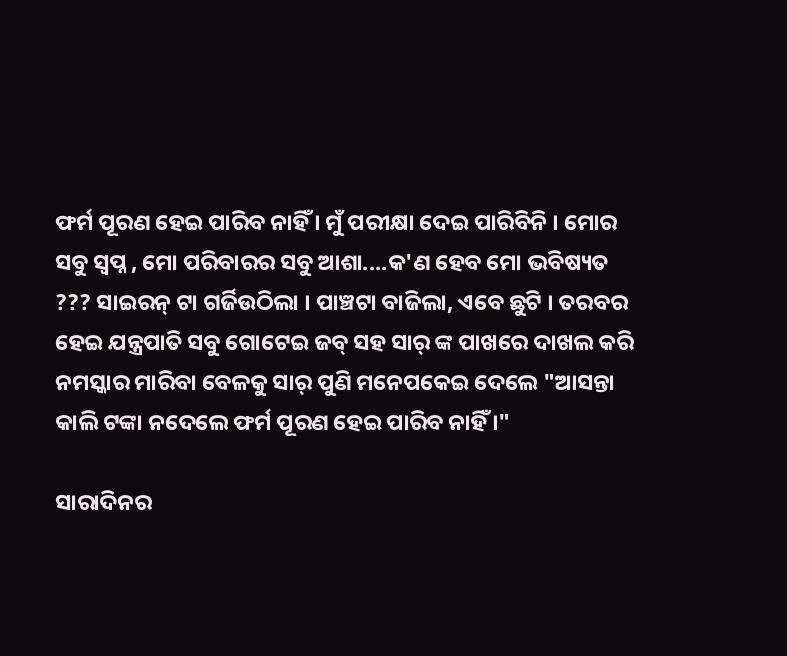ଫର୍ମ ପୂରଣ ହେଇ ପାରିବ ନାହିଁ । ମୁଁ ପରୀକ୍ଷା ଦେଇ ପାରିବିନି । ମୋର ସବୁ ସ୍ବପ୍ନ , ମୋ ପରିବାରର ସବୁ ଆଶା....କ'ଣ ହେବ ମୋ ଭବିଷ୍ୟତ ??? ସାଇରନ୍ ଟା ଗର୍ଜିଉଠିଲା । ପାଞ୍ଚଟା ବାଜିଲା, ଏବେ ଛୁଟି । ତରବର ହେଇ ଯନ୍ତ୍ରପାତି ସବୁ ଗୋଟେଇ ଜବ୍ ସହ ସାର୍ ଙ୍କ ପାଖରେ ଦାଖଲ କରି ନମସ୍କାର ମାରିବା ବେଳକୁ ସାର୍ ପୁଣି ମନେପକେଇ ଦେଲେ "ଆସନ୍ତା କାଲି ଟଙ୍କା ନଦେଲେ ଫର୍ମ ପୂରଣ ହେଇ ପାରିବ ନାହିଁ ।"

ସାରାଦିନର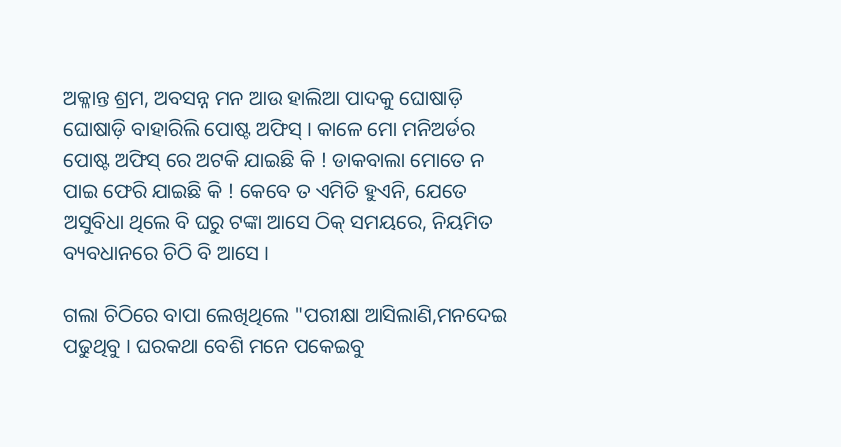ଅକ୍ଳାନ୍ତ ଶ୍ରମ, ଅବସନ୍ନ ମନ ଆଉ ହାଲିଆ ପାଦକୁ ଘୋଷାଡ଼ି ଘୋଷାଡ଼ି ବାହାରିଲି ପୋଷ୍ଟ ଅଫିସ୍ । କାଳେ ମୋ ମନିଅର୍ଡର ପୋଷ୍ଟ ଅଫିସ୍ ରେ ଅଟକି ଯାଇଛି କି ! ଡାକବାଲା ମୋତେ ନ ପାଇ ଫେରି ଯାଇଛି କି ! କେବେ ତ ଏମିତି ହୁଏନି, ଯେତେ ଅସୁବିଧା ଥିଲେ ବି ଘରୁ ଟଙ୍କା ଆସେ ଠିକ୍ ସମୟରେ, ନିୟମିତ ବ୍ୟବଧାନରେ ଚିଠି ବି ଆସେ ।

ଗଲା ଚିଠିରେ ବାପା ଲେଖିଥିଲେ "ପରୀକ୍ଷା ଆସିଲାଣି,ମନଦେଇ ପଢୁଥିବୁ । ଘରକଥା ବେଶି ମନେ ପକେଇବୁ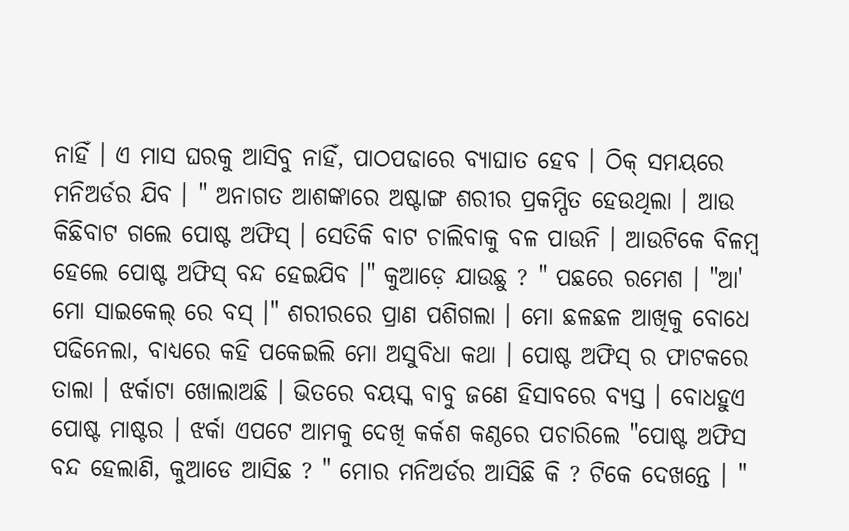ନାହିଁ । ଏ ମାସ ଘରକୁ ଆସିବୁ ନାହିଁ, ପାଠପଢାରେ ବ୍ୟାଘାତ ହେବ । ଠିକ୍ ସମୟରେ ମନିଅର୍ଡର ଯିବ । " ଅନାଗତ ଆଶଙ୍କାରେ ଅଷ୍ଟାଙ୍ଗ ଶରୀର ପ୍ରକମ୍ପିତ ହେଉଥିଲା । ଆଉ କିଛିବାଟ ଗଲେ ପୋଷ୍ଟ ଅଫିସ୍ । ସେତିକି ବାଟ ଚାଲିବାକୁ ବଳ ପାଉନି । ଆଉଟିକେ ବିଳମ୍ବ ହେଲେ ପୋଷ୍ଟ ଅଫିସ୍ ବନ୍ଦ ହେଇଯିବ ।" କୁଆଡ଼େ ଯାଉଛୁ ? " ପଛରେ ରମେଶ । "ଆ' ମୋ ସାଇକେଲ୍ ରେ ବସ୍ ।" ଶରୀରରେ ପ୍ରାଣ ପଶିଗଲା । ମୋ ଛଳଛଳ ଆଖିକୁ ବୋଧେ ପଢିନେଲା, ବାଧ୍ୟରେ କହି ପକେଇଲି ମୋ ଅସୁବିଧା କଥା । ପୋଷ୍ଟ ଅଫିସ୍ ର ଫାଟକରେ ତାଲା । ଝର୍କାଟା ଖୋଲାଅଛି । ଭିତରେ ବୟସ୍କ ବାବୁ ଜଣେ ହିସାବରେ ବ୍ୟସ୍ତ । ବୋଧହୁଏ ପୋଷ୍ଟ ମାଷ୍ଟର । ଝର୍କା ଏପଟେ ଆମକୁ ଦେଖି କର୍କଶ କଣ୍ଠରେ ପଚାରିଲେ "ପୋଷ୍ଟ ଅଫିସ ବନ୍ଦ ହେଲାଣି, କୁଆଡେ ଆସିଛ ? " ମୋର ମନିଅର୍ଡର ଆସିଛି କି ? ଟିକେ ଦେଖନ୍ତେ । "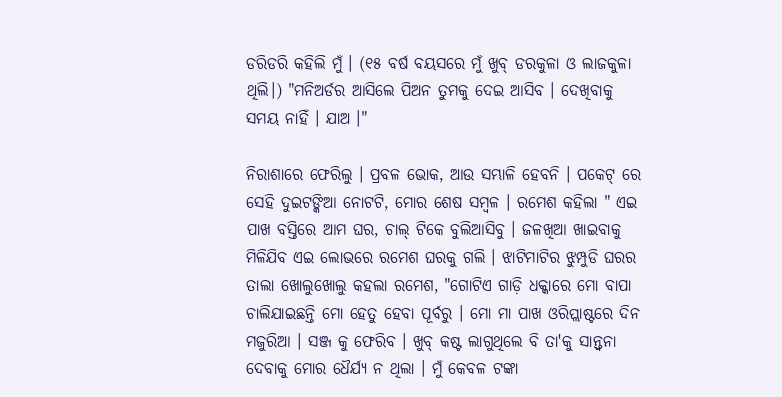ଡରିଡରି କହିଲି ମୁଁ । (୧୫ ବର୍ଷ ବୟସରେ ମୁଁ ଖୁବ୍ ଡରକୁଳା ଓ ଲାଜକୁଳା ଥିଲି।) "ମନିଅର୍ଡର ଆସିଲେ ପିଅନ ତୁମକୁ ଦେଇ ଆସିବ । ଦେଖିବାକୁ ସମୟ ନାହିଁ । ଯାଅ ।"

ନିରାଶାରେ ଫେରିଲୁ । ପ୍ରବଳ ଭୋକ, ଆଉ ସମ୍ଭାଳି ହେବନି । ପକେଟ୍ ରେ ସେହି ଦୁଇଟଙ୍କିଆ ନୋଟଟି, ମୋର ଶେଷ ସମ୍ବଳ । ରମେଶ କହିଲା " ଏଇ ପାଖ ବସ୍ତିରେ ଆମ ଘର, ଚାଲ୍ ଟିକେ ବୁଲିଆସିବୁ । ଜଳଖିଆ ଖାଇବାକୁ ମିଳିଯିବ ଏଇ ଲୋଭରେ ରମେଶ ଘରକୁ ଗଲି । ଝାଟିମାଟିର ଝୁମ୍ପୁଡି ଘରର ତାଲା ଖୋଲୁଖୋଲୁ କହଲା ରମେଶ, "ଗୋଟିଏ ଗାଡ଼ି ଧକ୍କାରେ ମୋ ବାପା ଚାଲିଯାଇଛନ୍ତି ମୋ ହେତୁ ହେବା ପୂର୍ବରୁ । ମୋ ମା ପାଖ ଓରିପ୍ଲାଷ୍ଟରେ ଦିନ ମଜୁରିଆ । ସଞ୍ଜ କୁ ଫେରିବ । ଖୁବ୍ କଷ୍ଟ ଲାଗୁଥିଲେ ବି ତା'କୁ ସାନ୍ତ୍ବନା ଦେବାକୁ ମୋର ଧୈର୍ଯ୍ୟ ନ ଥିଲା । ମୁଁ କେବଳ ଟଙ୍କା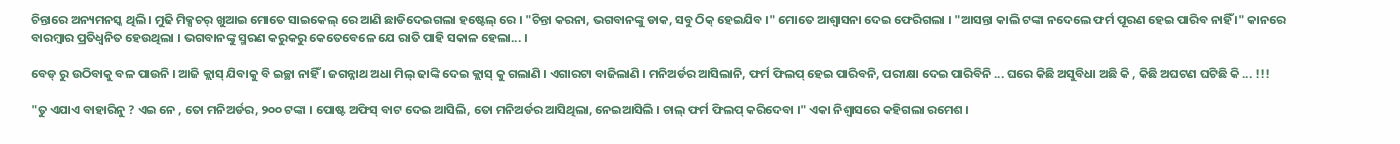ଚିନ୍ତାରେ ଅନ୍ୟମନସ୍କ ଥିଲି । ମୁଢି ମିକ୍ସଚର୍ ଖୁଆଇ ମୋତେ ସାଇକେଲ୍ ରେ ଆଣି ଛାଡିଦେଇଗଲା ହଷ୍ଟେଲ୍ ରେ । "ଚିନ୍ତା କରନା, ଭଗବାନଙ୍କୁ ଡାକ, ସବୁ ଠିକ୍ ହେଇଯିବ ।" ମୋତେ ଆଶ୍ବାସନା ଦେଇ ଫେରିଗଲା । "ଆସନ୍ତା କାଲି ଟଙ୍କା ନଦେଲେ ଫର୍ମ ପୂରଣ ହେଇ ପାରିବ ନାହିଁ ।" କାନରେ ବାରମ୍ବାର ପ୍ରତିଧ୍ବନିତ ହେଉଥିଲା । ଭଗବାନଙ୍କୁ ସ୍ମରଣ କରୁକରୁ କେତେବେଳେ ଯେ ରାତି ପାହି ସକାଳ ହେଲା... ।

ବେଡ୍ ରୁ ଉଠିବାକୁ ବଳ ପାଉନି । ଆଜି କ୍ଲାସ୍ ଯିବାକୁ ବି ଇଚ୍ଛା ନାହିଁ । ଜଗନ୍ନାଥ ଅଧା ମିଲ୍ ଢାଙ୍କି ଦେଇ କ୍ଲାସ୍ କୁ ଗଲାଣି । ଏଗାରଟା ବାଜିଲାଣି । ମନିଅର୍ଡର ଆସିଲାନି, ଫର୍ମ ଫିଲପ୍ ହେଇ ପାରିବନି, ପରୀକ୍ଷା ଦେଇ ପାରିବିନି ... ଘରେ କିଛି ଅସୁବିଧା ଅଛି କି , କିଛି ଅଘଟଣ ଘଟିଛି କି ... !!!

"ତୁ ଏଯାଏ ବାହାରିନୁ ? ଏଇ ନେ , ତୋ ମନିଅର୍ଡର, ୨୦୦ ଟଙ୍କା । ପୋଷ୍ଟ ଅଫିସ୍ ବାଟ ଦେଇ ଆସିଲି, ତୋ ମନିଅର୍ଡର ଆସିଥିଲା, ନେଇଆସିଲି । ଚାଲ୍ ଫର୍ମ ଫିଲପ୍ କରିଦେବା ।" ଏକା ନିଶ୍ବାସରେ କହିଗଲା ରମେଶ ।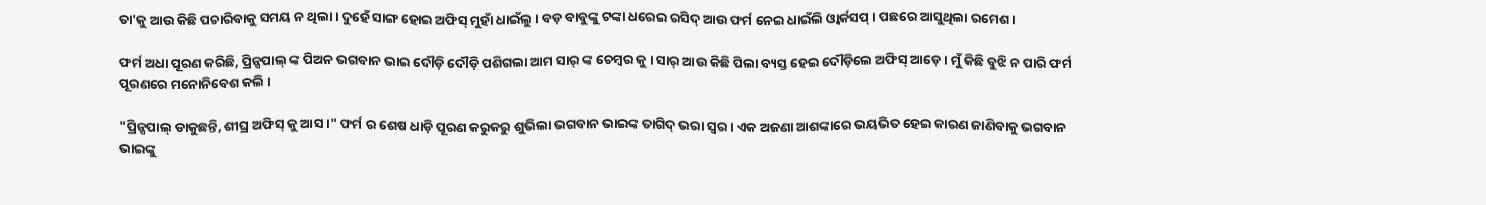ତା'କୁ ଆଉ କିଛି ପଚାରିବାକୁ ସମୟ ନ ଥିଲା । ଦୁହେଁ ସାଙ୍ଗ ହୋଇ ଅଫିସ୍ ମୁହାଁ ଧାଇଁଲୁ । ବଡ଼ ବାବୁଙ୍କୁ ଟଙ୍କା ଧରେଇ ରସିଦ୍ ଆଉ ଫର୍ମ ନେଇ ଧାଇଁଲି ଓ୍ବାର୍କସପ୍ । ପଛରେ ଆସୁଥିଲା ରମେଶ ।

ଫର୍ମ ଅଧା ପୂରଣ କରିଛି, ପ୍ରିନ୍ସପାଲ୍ ଙ୍କ ପିଅନ ଭଗବାନ ଭାଇ ଦୌଡ଼ି ଦୌଡ଼ି ପଶିଗଲା ଆମ ସାର୍ ଙ୍କ ଚେମ୍ବର କୁ । ସାର୍ ଆଉ କିଛି ପିଲା ବ୍ୟସ୍ତ ହେଇ ଦୌଡ଼ିଲେ ଅଫିସ୍ ଆଡ଼େ । ମୁଁ କିଛି ବୁଝି ନ ପାରି ଫର୍ମ ପୂରଣରେ ମନୋନିବେଶ କଲି ।

"ପ୍ରିନ୍ସପାଲ୍ ଡାକୁଛନ୍ତି, ଶୀଘ୍ର ଅଫିସ୍ କୁ ଆସ ।" ଫର୍ମ ର ଶେଷ ଧାଡ଼ି ପୂରଣ କରୁକରୁ ଶୁଭିଲା ଭଗବାନ ଭାଇଙ୍କ ତାଗିଦ୍ ଭରା ସ୍ବର । ଏକ ଅଜଣା ଆଶଙ୍କାରେ ଭୟଭିତ ହେଇ କାରଣ ଜାଣିବାକୁ ଭଗବାନ ଭାଇଙ୍କୁ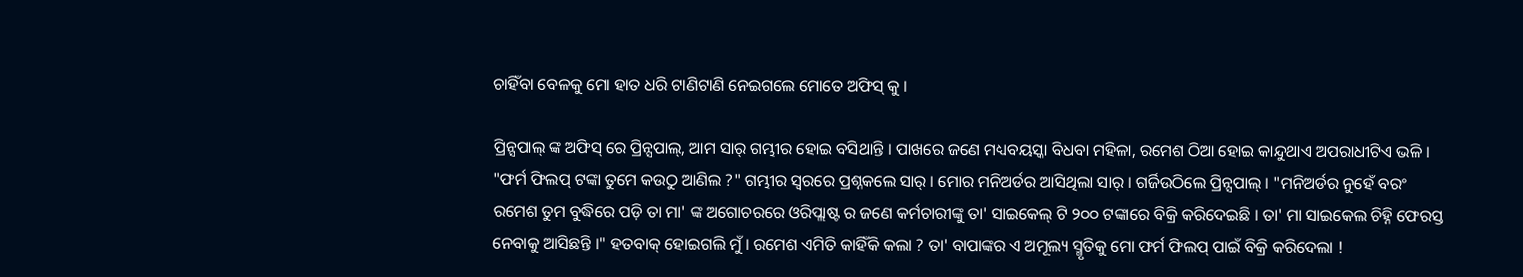ଚାହିଁବା ବେଳକୁ ମୋ ହାତ ଧରି ଟାଣିଟାଣି ନେଇଗଲେ ମୋତେ ଅଫିସ୍ କୁ ।

ପ୍ରିନ୍ସପାଲ୍ ଙ୍କ ଅଫିସ୍ ରେ ପ୍ରିନ୍ସପାଲ୍, ଆମ ସାର୍ ଗମ୍ଭୀର ହୋଇ ବସିଥାନ୍ତି । ପାଖରେ ଜଣେ ମଧ୍ୟବୟସ୍କା ବିଧବା ମହିଳା, ରମେଶ ଠିଆ ହୋଇ କାନ୍ଦୁଥାଏ ଅପରାଧୀଟିଏ ଭଳି । "ଫର୍ମ ଫିଲପ୍ ଟଙ୍କା ତୁମେ କଉଠୁ ଆଣିଲ ?" ଗମ୍ଭୀର ସ୍ବରରେ ପ୍ରଶ୍ନକଲେ ସାର୍ । ମୋର ମନିଅର୍ଡର ଆସିଥିଲା ସାର୍ । ଗର୍ଜିଉଠିଲେ ପ୍ରିନ୍ସପାଲ୍ । "ମନିଅର୍ଡର ନୁହେଁ ବରଂ ରମେଶ ତୁମ ବୁଦ୍ଧିରେ ପଡ଼ି ତା ମା' ଙ୍କ ଅଗୋଚରରେ ଓରିପ୍ଲାଷ୍ଟ ର ଜଣେ କର୍ମଚାରୀଙ୍କୁ ତା' ସାଇକେଲ୍ ଟି ୨୦୦ ଟଙ୍କାରେ ବିକ୍ରି କରିଦେଇଛି । ତା' ମା ସାଇକେଲ ଚିହ୍ନି ଫେରସ୍ତ ନେବାକୁ ଆସିଛନ୍ତି ।" ହତବାକ୍ ହୋଇଗଲି ମୁଁ । ରମେଶ ଏମିତି କାହିଁକି କଲା ? ତା' ବାପାଙ୍କର ଏ ଅମୂଲ୍ୟ ସ୍ମୃତିକୁ ମୋ ଫର୍ମ ଫିଲପ୍ ପାଇଁ ବିକ୍ରି କରିଦେଲା !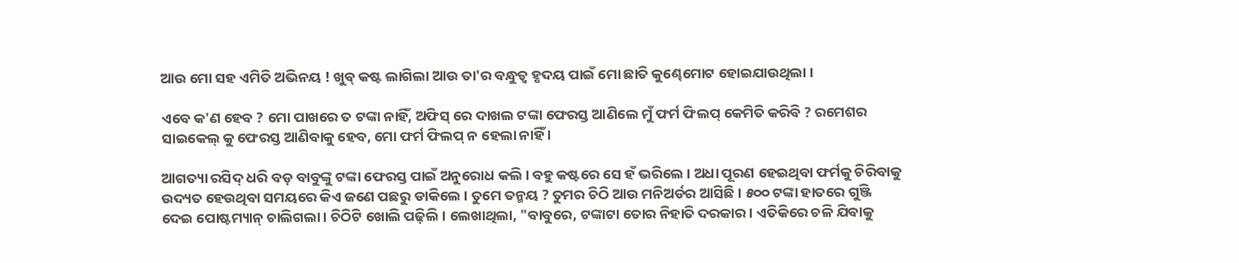ଆଉ ମୋ ସହ ଏମିତି ଅଭିନୟ ! ଖୁବ୍ କଷ୍ଟ ଲାଗିଲା ଆଉ ତା'ର ବନ୍ଧୁତ୍ବ ହୃଦୟ ପାଇଁ ମୋ ଛାତି କୁଣ୍ଢେମୋଟ ହୋଇଯାଉଥିଲା ।

ଏବେ କ'ଣ ହେବ ? ମୋ ପାଖରେ ତ ଟଙ୍କା ନାହିଁ, ଅଫିସ୍ ରେ ଦାଖଲ ଟଙ୍କା ଫେରସ୍ତ ଆଣିଲେ ମୁଁ ଫର୍ମ ଫିଲପ୍ କେମିତି କରିବି ? ରମେଶର ସାଇକେଲ୍ କୁ ଫେରସ୍ତ ଆଣିବାକୁ ହେବ, ମୋ ଫର୍ମ ଫିଲପ୍ ନ ହେଲା ନାହିଁ ।

ଆଗତ୍ୟା ରସିଦ୍ ଧରି ବଡ଼ ବାବୁଙ୍କୁ ଟଙ୍କା ଫେରସ୍ତ ପାଇଁ ଅନୁରୋଧ କଲି । ବହୁ କଷ୍ଟରେ ସେ ହଁ ଭରିଲେ । ଅଧା ପୂରଣ ହେଇଥିବା ଫର୍ମକୁ ଚିରିବାକୁ ଉଦ୍ୟତ ହେଉଥିବା ସମୟରେ କିଏ ଜଣେ ପଛରୁ ଡାକିଲେ । ତୁମେ ତନ୍ମୟ ? ତୁମର ଚିଠି ଆଉ ମନିଅର୍ଡର ଆସିଛି । ୫୦୦ ଟଙ୍କା ହାତରେ ଗୁଞ୍ଜି ଦେଇ ପୋଷ୍ଟମ୍ୟାନ୍ ଚାଲିଗଲା । ଚିଠିଟି ଖୋଲି ପଢ଼ିଲି । ଲେଖାଥିଲା, "ବାବୁରେ, ଟଙ୍କାଟା ତୋର ନିହାତି ଦରକାର । ଏତିକିରେ ଚଳି ଯିବାକୁ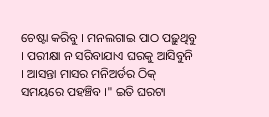ଚେଷ୍ଟା କରିବୁ । ମନଲଗାଇ ପାଠ ପଢ଼ୁଥିବୁ । ପରୀକ୍ଷା ନ ସରିବାଯାଏ ଘରକୁ ଆସିବୁନି । ଆସନ୍ତା ମାସର ମନିଅର୍ଡର ଠିକ୍ ସମୟରେ ପହଞ୍ଚିବ ।" ଇତି ଘରଟା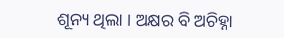ଶୂନ୍ୟ ଥିଲା । ଅକ୍ଷର ବି ଅଚିହ୍ନା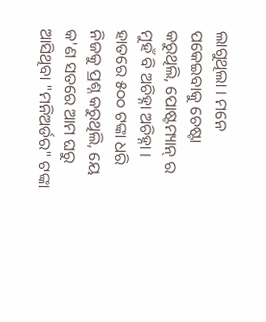ଲାଗୁଥିଲା । ମନେ ପକେଇବାକୁ ଚେଷ୍ଟା କରୁଥିଲି, ପୋଷ୍ଟମ୍ୟାନ୍ ର ମୁହଁ ବି ଅଚିହ୍ନା ଅଚିହ୍ନା । ହାତରେ ୫୦୦ ଟଙ୍କା ଧରି ନିଜକୁ ପ୍ରଶ୍ନ କରୁଥିଲି, ୟେ କ'ଣ ସତରେ ଆମ ଘରୁ ଆସିଥିବା "ମନିଅର୍ଡର" ଟଙ୍କା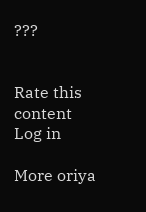???


Rate this content
Log in

More oriya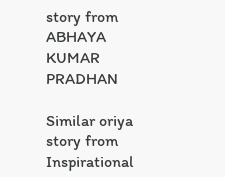story from ABHAYA KUMAR PRADHAN

Similar oriya story from Inspirational